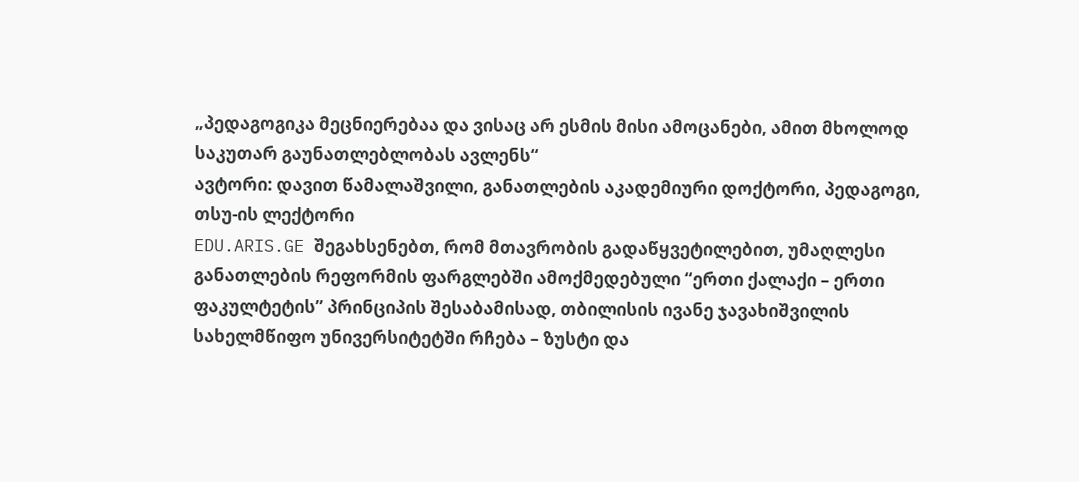„პედაგოგიკა მეცნიერებაა და ვისაც არ ესმის მისი ამოცანები, ამით მხოლოდ საკუთარ გაუნათლებლობას ავლენს“
ავტორი: დავით წამალაშვილი, განათლების აკადემიური დოქტორი, პედაგოგი, თსუ-ის ლექტორი
EDU.ARIS.GE შეგახსენებთ, რომ მთავრობის გადაწყვეტილებით, უმაღლესი განათლების რეფორმის ფარგლებში ამოქმედებული “ერთი ქალაქი – ერთი ფაკულტეტის” პრინციპის შესაბამისად, თბილისის ივანე ჯავახიშვილის სახელმწიფო უნივერსიტეტში რჩება – ზუსტი და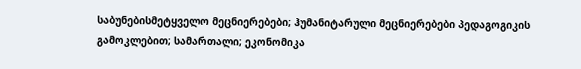საბუნებისმეტყველო მეცნიერებები; ჰუმანიტარული მეცნიერებები პედაგოგიკის გამოკლებით; სამართალი; ეკონომიკა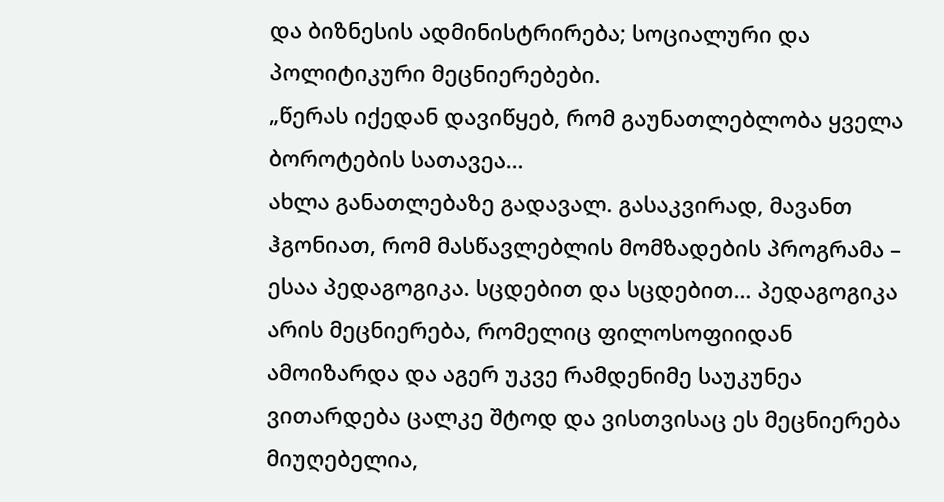და ბიზნესის ადმინისტრირება; სოციალური და პოლიტიკური მეცნიერებები.
„წერას იქედან დავიწყებ, რომ გაუნათლებლობა ყველა ბოროტების სათავეა…
ახლა განათლებაზე გადავალ. გასაკვირად, მავანთ ჰგონიათ, რომ მასწავლებლის მომზადების პროგრამა – ესაა პედაგოგიკა. სცდებით და სცდებით… პედაგოგიკა არის მეცნიერება, რომელიც ფილოსოფიიდან ამოიზარდა და აგერ უკვე რამდენიმე საუკუნეა ვითარდება ცალკე შტოდ და ვისთვისაც ეს მეცნიერება მიუღებელია,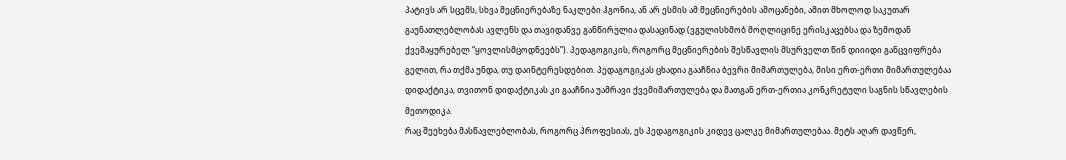პატივს არ სცემს, სხვა მეცნიერებაზე ნაკლები ჰგონია, ან არ ესმის ამ მეცნიერების ამოცანები, ამით მხოლოდ საკუთარ გაუნათლებლობას ავლენს და თავიდანვე განწირულია დასაცინად (ვგულისხმობ მოღლიცინე ერისკაცებსა და ზემოდან ქვემაყურებელ “ყოვლისმცოდნეებს”). პედაგოგიკის, როგორც მეცნიერების შესწავლის მსურველთ წინ დიიიდი განცვიფრება გელით, რა თქმა უნდა, თუ დაინტერესდებით. პედაგოგიკას ცხადია გააჩნია ბევრი მიმართულება, მისი ერთ-ერთი მიმართულებაა დიდაქტიკა, თვითონ დიდაქტიკას კი გააჩნია უამრავი ქვემიმართულება და მათგან ერთ-ერთია კონკრეტული საგნის სწავლების მეთოდიკა.
რაც შეეხება მასწავლებლობას, როგორც პროფესიას, ეს პედაგოგიკის კიდევ ცალკე მიმართულებაა. მეტს აღარ დავწერ,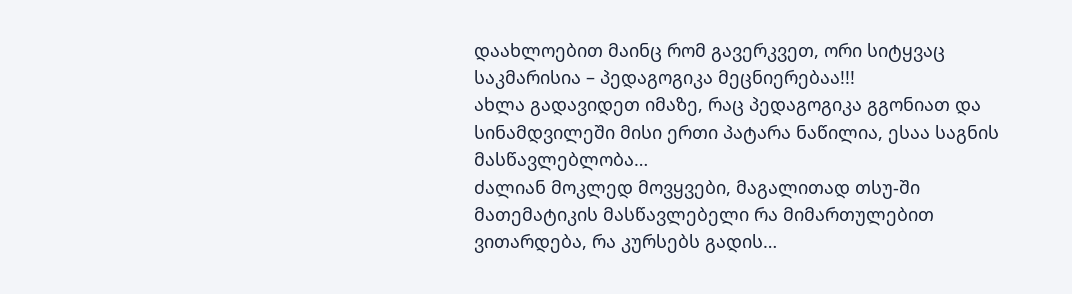დაახლოებით მაინც რომ გავერკვეთ, ორი სიტყვაც საკმარისია – პედაგოგიკა მეცნიერებაა!!!
ახლა გადავიდეთ იმაზე, რაც პედაგოგიკა გგონიათ და სინამდვილეში მისი ერთი პატარა ნაწილია, ესაა საგნის მასწავლებლობა…
ძალიან მოკლედ მოვყვები, მაგალითად თსუ-ში მათემატიკის მასწავლებელი რა მიმართულებით ვითარდება, რა კურსებს გადის…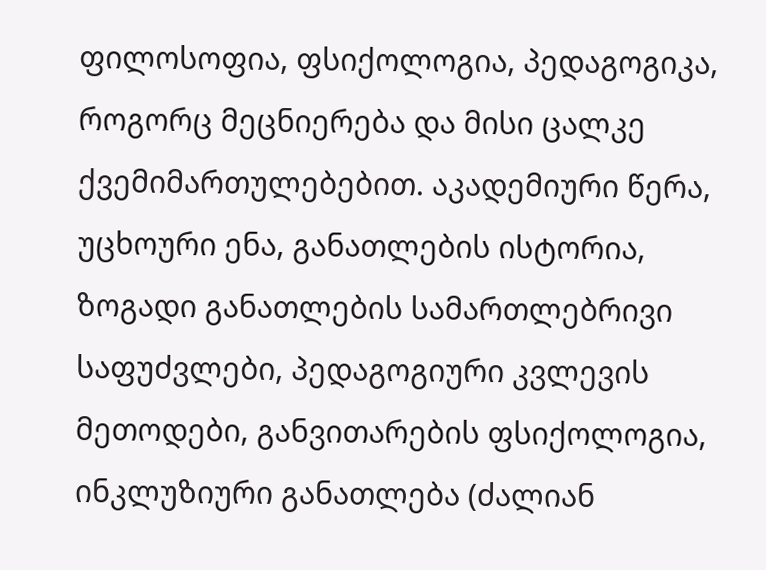ფილოსოფია, ფსიქოლოგია, პედაგოგიკა, როგორც მეცნიერება და მისი ცალკე ქვემიმართულებებით. აკადემიური წერა, უცხოური ენა, განათლების ისტორია, ზოგადი განათლების სამართლებრივი საფუძვლები, პედაგოგიური კვლევის მეთოდები, განვითარების ფსიქოლოგია, ინკლუზიური განათლება (ძალიან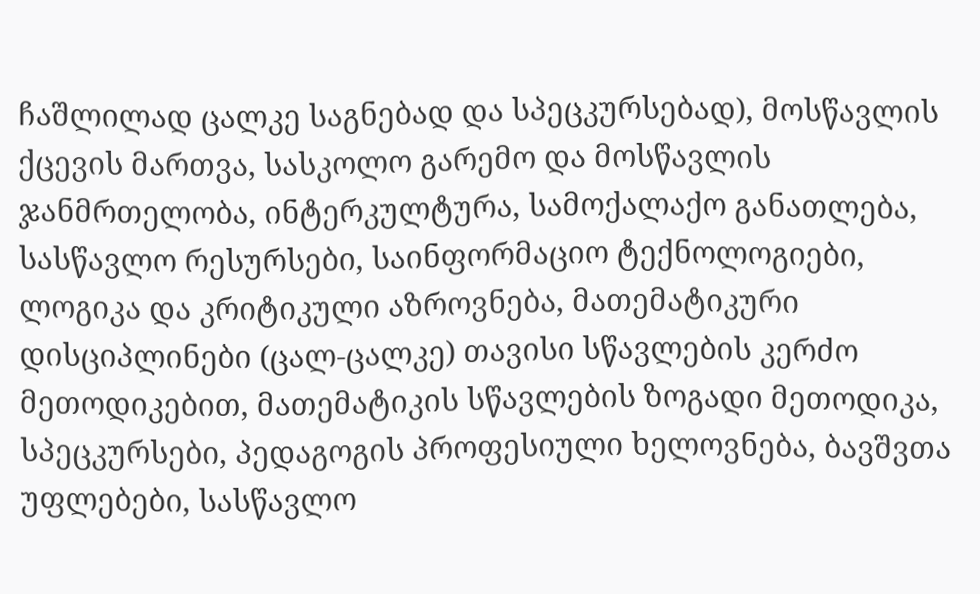ჩაშლილად ცალკე საგნებად და სპეცკურსებად), მოსწავლის ქცევის მართვა, სასკოლო გარემო და მოსწავლის ჯანმრთელობა, ინტერკულტურა, სამოქალაქო განათლება, სასწავლო რესურსები, საინფორმაციო ტექნოლოგიები, ლოგიკა და კრიტიკული აზროვნება, მათემატიკური დისციპლინები (ცალ-ცალკე) თავისი სწავლების კერძო მეთოდიკებით, მათემატიკის სწავლების ზოგადი მეთოდიკა, სპეცკურსები, პედაგოგის პროფესიული ხელოვნება, ბავშვთა უფლებები, სასწავლო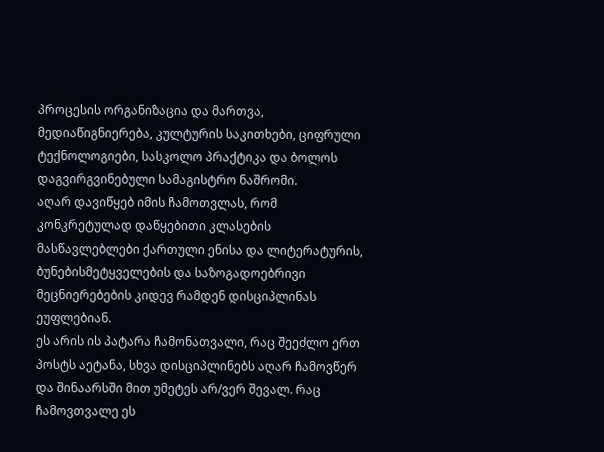პროცესის ორგანიზაცია და მართვა, მედიაწიგნიერება, კულტურის საკითხები, ციფრული ტექნოლოგიები, სასკოლო პრაქტიკა და ბოლოს დაგვირგვინებული სამაგისტრო ნაშრომი.
აღარ დავიწყებ იმის ჩამოთვლას, რომ კონკრეტულად დაწყებითი კლასების მასწავლებლები ქართული ენისა და ლიტერატურის, ბუნებისმეტყველების და საზოგადოებრივი მეცნიერებების კიდევ რამდენ დისციპლინას ეუფლებიან.
ეს არის ის პატარა ჩამონათვალი, რაც შეეძლო ერთ პოსტს აეტანა, სხვა დისციპლინებს აღარ ჩამოვწერ და შინაარსში მით უმეტეს არ/ვერ შევალ. რაც ჩამოვთვალე ეს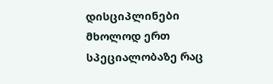დისციპლინები მხოლოდ ერთ სპეციალობაზე რაც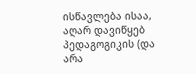ისწავლება ისაა, აღარ დავიწყებ პედაგოგიკის (და არა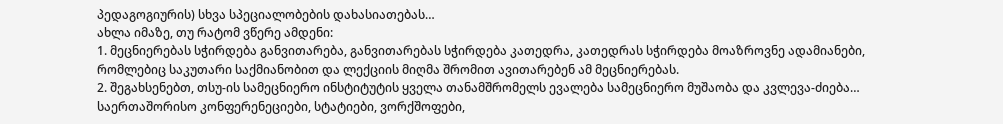პედაგოგიურის) სხვა სპეციალობების დახასიათებას…
ახლა იმაზე, თუ რატომ ვწერე ამდენი:
1. მეცნიერებას სჭირდება განვითარება, განვითარებას სჭირდება კათედრა, კათედრას სჭირდება მოაზროვნე ადამიანები, რომლებიც საკუთარი საქმიანობით და ლექციის მიღმა შრომით ავითარებენ ამ მეცნიერებას.
2. შეგახსენებთ, თსუ-ის სამეცნიერო ინსტიტუტის ყველა თანამშრომელს ევალება სამეცნიერო მუშაობა და კვლევა-ძიება… საერთაშორისო კონფერენეციები, სტატიები, ვორქშოფები,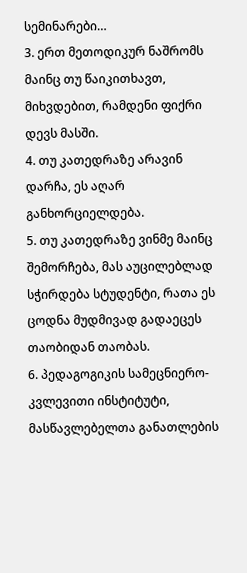სემინარები…
3. ერთ მეთოდიკურ ნაშრომს მაინც თუ წაიკითხავთ, მიხვდებით, რამდენი ფიქრი დევს მასში.
4. თუ კათედრაზე არავინ დარჩა, ეს აღარ განხორციელდება.
5. თუ კათედრაზე ვინმე მაინც შემორჩება, მას აუცილებლად სჭირდება სტუდენტი, რათა ეს ცოდნა მუდმივად გადაეცეს თაობიდან თაობას.
6. პედაგოგიკის სამეცნიერო-კვლევითი ინსტიტუტი, მასწავლებელთა განათლების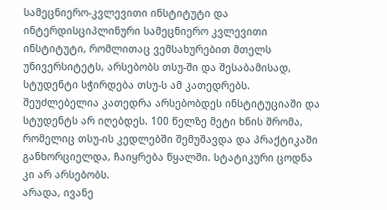სამეცნიერო-კვლევითი ინსტიტუტი და ინტერდისციპლინური სამეცნიერო კვლევითი ინსტიტუტი, რომლითაც ვემსახურებით მთელს უნივერსიტეტს, არსებობს თსუ-ში და შესაბამისად, სტუდენტი სჭირდება თსუ-ს ამ კათედრებს. შეუძლებელია კათედრა არსებობდეს ინსტიტუციაში და სტუდენტს არ იღებდეს. 100 წელზე მეტი ხნის შრომა, რომელიც თსუ-ის კედლებში შემუშავდა და პრაქტიკაში განხორციელდა, ჩაიყრება წყალში. სტატიკური ცოდნა კი არ არსებობს.
არადა, ივანე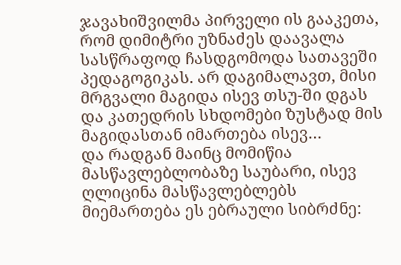ჯავახიშვილმა პირველი ის გააკეთა, რომ დიმიტრი უზნაძეს დაავალა სასწრაფოდ ჩასდგომოდა სათავეში პედაგოგიკას. არ დაგიმალავთ, მისი მრგვალი მაგიდა ისევ თსუ-ში დგას და კათედრის სხდომები ზუსტად მის მაგიდასთან იმართება ისევ…
და რადგან მაინც მომიწია მასწავლებლობაზე საუბარი, ისევ ღლიცინა მასწავლებლებს მიემართება ეს ებრაული სიბრძნე: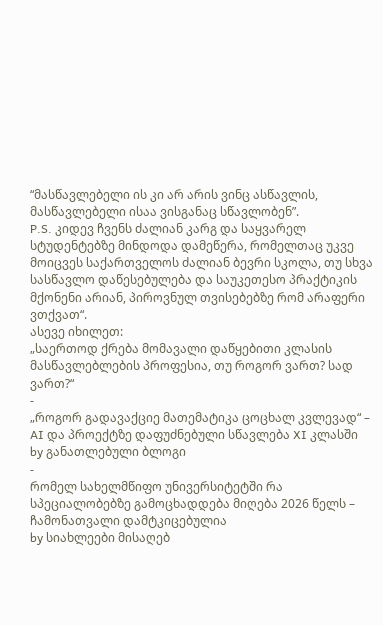“მასწავლებელი ის კი არ არის ვინც ასწავლის, მასწავლებელი ისაა ვისგანაც სწავლობენ”.
P.S. კიდევ ჩვენს ძალიან კარგ და საყვარელ სტუდენტებზე მინდოდა დამეწერა, რომელთაც უკვე მოიცვეს საქართველოს ძალიან ბევრი სკოლა, თუ სხვა სასწავლო დაწესებულება და საუკეთესო პრაქტიკის მქონენი არიან, პიროვნულ თვისებებზე რომ არაფერი ვთქვათ“.
ასევე იხილეთ:
„საერთოდ ქრება მომავალი დაწყებითი კლასის მასწავლებლების პროფესია, თუ როგორ ვართ? სად ვართ?“
-
„როგორ გადავაქციე მათემატიკა ცოცხალ კვლევად“ – AI და პროექტზე დაფუძნებული სწავლება XI კლასში
by განათლებული ბლოგი
-
რომელ სახელმწიფო უნივერსიტეტში რა სპეციალობებზე გამოცხადდება მიღება 2026 წელს – ჩამონათვალი დამტკიცებულია
by სიახლეები მისაღებ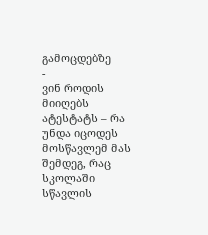გამოცდებზე
-
ვინ როდის მიიღებს ატესტატს – რა უნდა იცოდეს მოსწავლემ მას შემდეგ, რაც სკოლაში სწავლის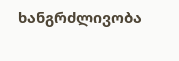ხანგრძლივობა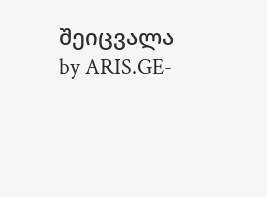შეიცვალა
by ARIS.GE-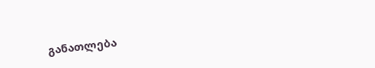განათლება